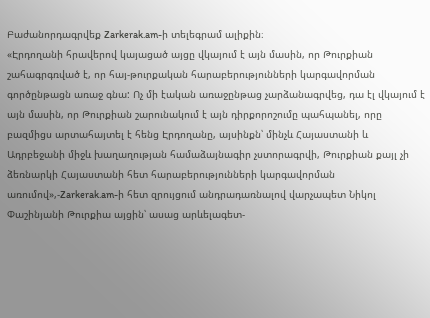Բաժանորդագրվեք Zarkerak.am-ի տելեգրամ ալիքին։
«Էրդողանի հրավերով կայացած այցը վկայում է այն մասին, որ Թուրքիան շահագրգռված է, որ հայ-թուրքական հարաբերությունների կարգավորման գործընթացն առաջ գնա: Ոչ մի էական առաջընթաց չարձանագրվեց, դա էլ վկայում է այն մասին, որ Թուրքիան շարունակում է այն դիրքորոշումը պահպանել, որը բազմիցս արտահայտել է հենց Էրդողանը, այսինքն՝ մինչև Հայաստանի և Ադրբեջանի միջև խաղաղության համաձայնագիր չստորագրվի, Թուրքիան քայլ չի ձեռնարկի Հայաստանի հետ հարաբերությունների կարգավորման առումով»,-Zarkerak.am-ի հետ զրույցում անդրադառնալով վարչապետ Նիկոլ Փաշինյանի Թուրքիա այցին՝ ասաց արևելագետ-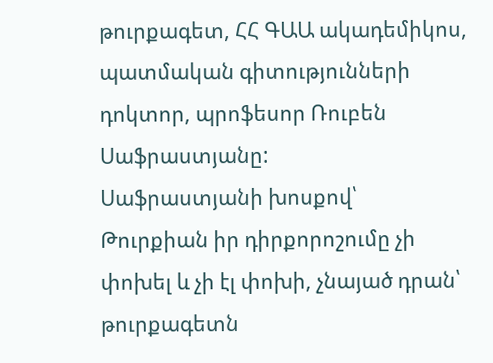թուրքագետ, ՀՀ ԳԱԱ ակադեմիկոս, պատմական գիտությունների դոկտոր, պրոֆեսոր Ռուբեն Սաֆրաստյանը:
Սաֆրաստյանի խոսքով՝ Թուրքիան իր դիրքորոշումը չի փոխել և չի էլ փոխի, չնայած դրան՝ թուրքագետն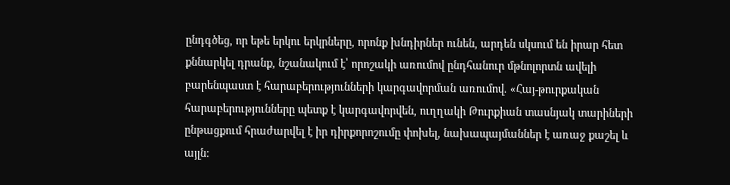ընդգծեց, որ եթե երկու երկրները, որոնք խնդիրներ ունեն, արդեն սկսում են իրար հետ քննարկել դրանք, նշանակում է՝ որոշակի առումով ընդհանուր մթնոլորտն ավելի բարենպաստ է հարաբերությունների կարգավորման առումով. «Հայ-թուրքական հարաբերությունները պետք է կարգավորվեն, ուղղակի Թուրքիան տասնյակ տարիների ընթացքում հրաժարվել է իր դիրքորոշումը փոխել, նախապայմաններ է առաջ քաշել և այլն: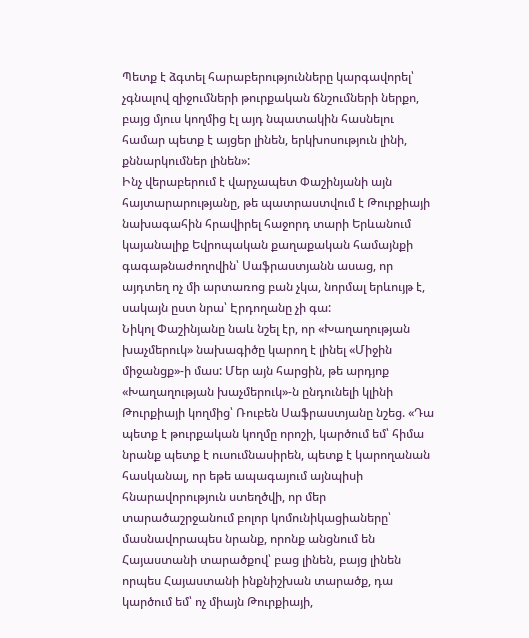Պետք է ձգտել հարաբերությունները կարգավորել՝ չգնալով զիջումների թուրքական ճնշումների ներքո, բայց մյուս կողմից էլ այդ նպատակին հասնելու համար պետք է այցեր լինեն, երկխոսություն լինի, քննարկումներ լինեն»:
Ինչ վերաբերում է վարչապետ Փաշինյանի այն հայտարարությանը, թե պատրաստվում է Թուրքիայի նախագահին հրավիրել հաջորդ տարի Երևանում կայանալիք Եվրոպական քաղաքական համայնքի գագաթնաժողովին՝ Սաֆրաստյանն ասաց, որ այդտեղ ոչ մի արտառոց բան չկա, նորմալ երևույթ է, սակայն ըստ նրա՝ Էրդողանը չի գա:
Նիկոլ Փաշինյանը նաև նշել էր, որ «Խաղաղության խաչմերուկ» նախագիծը կարող է լինել «Միջին միջանցք»-ի մաս: Մեր այն հարցին, թե արդյոք «Խաղաղության խաչմերուկ»-ն ընդունելի կլինի Թուրքիայի կողմից՝ Ռուբեն Սաֆրաստյանը նշեց. «Դա պետք է թուրքական կողմը որոշի, կարծում եմ՝ հիմա նրանք պետք է ուսումնասիրեն, պետք է կարողանան հասկանալ, որ եթե ապագայում այնպիսի հնարավորություն ստեղծվի, որ մեր տարածաշրջանում բոլոր կոմունիկացիաները՝ մասնավորապես նրանք, որոնք անցնում են Հայաստանի տարածքով՝ բաց լինեն, բայց լինեն որպես Հայաստանի ինքնիշխան տարածք, դա կարծում եմ՝ ոչ միայն Թուրքիայի,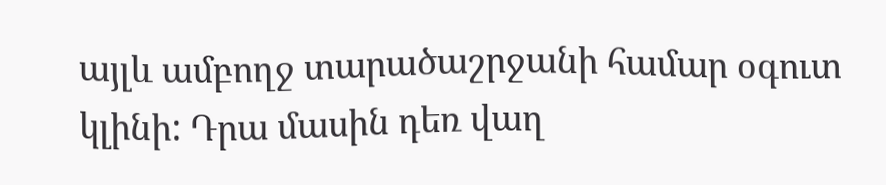այլև ամբողջ տարածաշրջանի համար օգուտ կլինի: Դրա մասին դեռ վաղ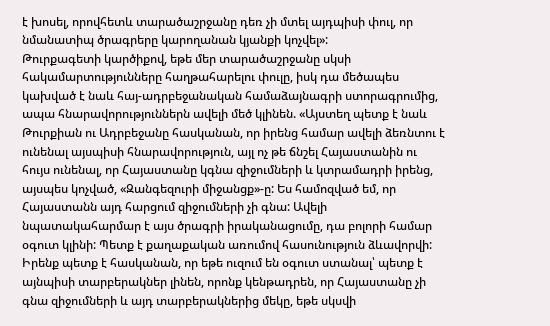է խոսել, որովհետև տարածաշրջանը դեռ չի մտել այդպիսի փուլ, որ նմանատիպ ծրագրերը կարողանան կյանքի կոչվել»:
Թուրքագետի կարծիքով, եթե մեր տարածաշրջանը սկսի հակամարտությունները հաղթահարելու փուլը, իսկ դա մեծապես կախված է նաև հայ-ադրբեջանական համաձայնագրի ստորագրումից, ապա հնարավորություններն ավելի մեծ կլինեն. «Այստեղ պետք է նաև Թուրքիան ու Ադրբեջանը հասկանան, որ իրենց համար ավելի ձեռնտու է ունենալ այսպիսի հնարավորություն, այլ ոչ թե ճնշել Հայաստանին ու հույս ունենալ, որ Հայաստանը կգնա զիջումների և կտրամադրի իրենց, այսպես կոչված, «Զանգեզուրի միջանցք»-ը: Ես համոզված եմ, որ Հայաստանն այդ հարցում զիջումների չի գնա: Ավելի նպատակահարմար է այս ծրագրի իրականացումը, դա բոլորի համար օգուտ կլինի: Պետք է քաղաքական առումով հասունություն ձևավորվի: Իրենք պետք է հասկանան, որ եթե ուզում են օգուտ ստանալ՝ պետք է այնպիսի տարբերակներ լինեն, որոնք կենթադրեն, որ Հայաստանը չի գնա զիջումների և այդ տարբերակներից մեկը, եթե սկսվի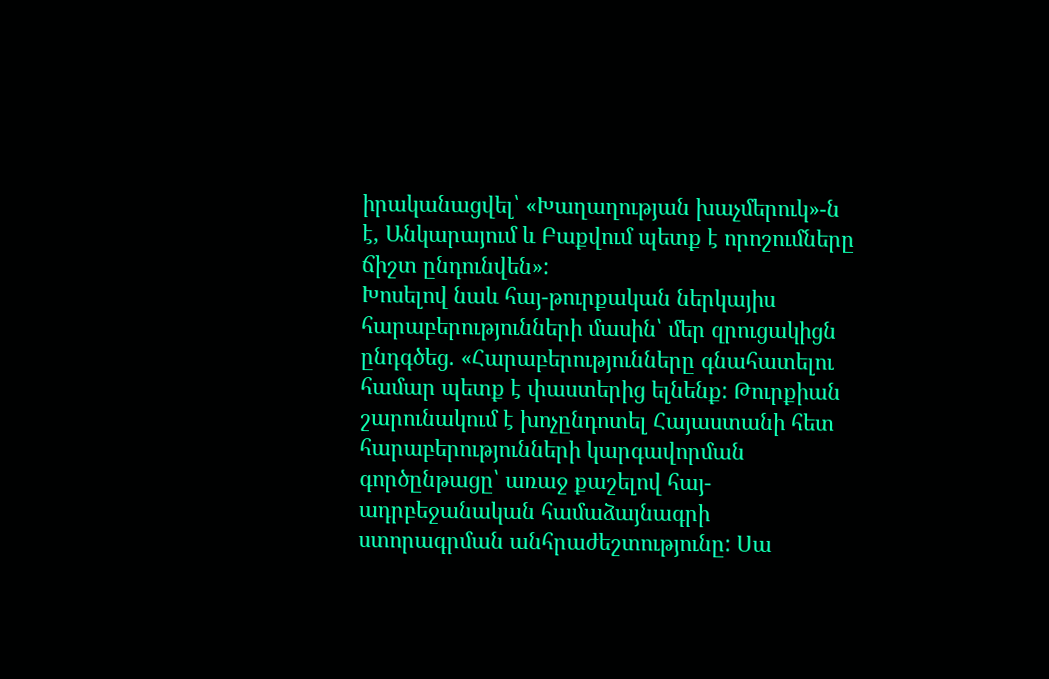իրականացվել՝ «Խաղաղության խաչմերուկ»-ն է, Անկարայում և Բաքվում պետք է որոշումները ճիշտ ընդունվեն»:
Խոսելով նաև հայ-թուրքական ներկայիս հարաբերությունների մասին՝ մեր զրուցակիցն ընդգծեց. «Հարաբերությունները գնահատելու համար պետք է փաստերից ելնենք: Թուրքիան շարունակում է խոչընդոտել Հայաստանի հետ հարաբերությունների կարգավորման գործընթացը՝ առաջ քաշելով հայ-ադրբեջանական համաձայնագրի ստորագրման անհրաժեշտությունը: Սա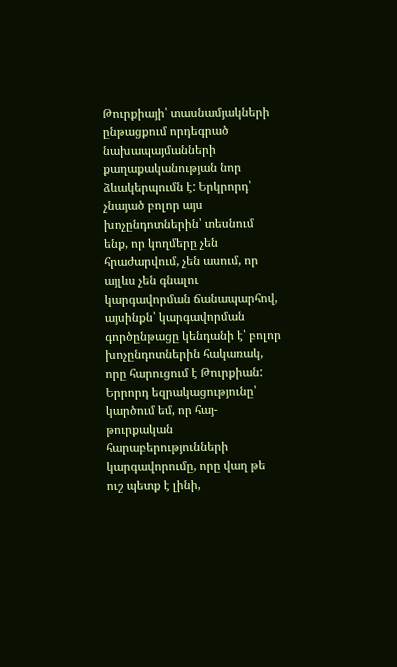Թուրքիայի՝ տասնամյակների ընթացքում որդեգրած նախապայմանների քաղաքականության նոր ձևակերպումն է: Երկրորդ՝ չնայած բոլոր այս խոչընդոտներին՝ տեսնում ենք, որ կողմերը չեն հրաժարվում, չեն ասում, որ այլևս չեն գնալու կարգավորման ճանապարհով, այսինքն՝ կարգավորման գործընթացը կենդանի է՝ բոլոր խոչընդոտներին հակառակ, որը հարուցում է Թուրքիան: Երրորդ եզրակացությունը՝ կարծում եմ, որ հայ-թուրքական հարաբերությունների կարգավորումը, որը վաղ թե ուշ պետք է լինի,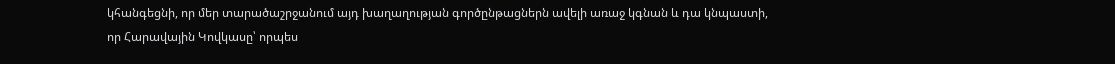կհանգեցնի, որ մեր տարածաշրջանում այդ խաղաղության գործընթացներն ավելի առաջ կգնան և դա կնպաստի, որ Հարավային Կովկասը՝ որպես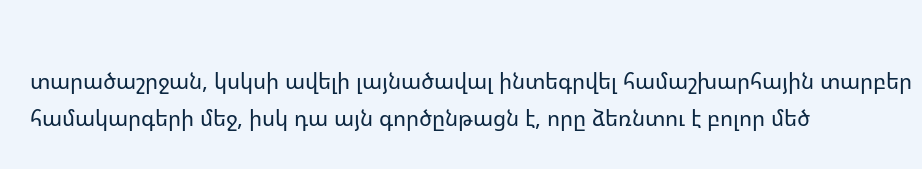տարածաշրջան, կսկսի ավելի լայնածավալ ինտեգրվել համաշխարհային տարբեր համակարգերի մեջ, իսկ դա այն գործընթացն է, որը ձեռնտու է բոլոր մեծ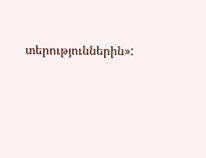տերություններին»: